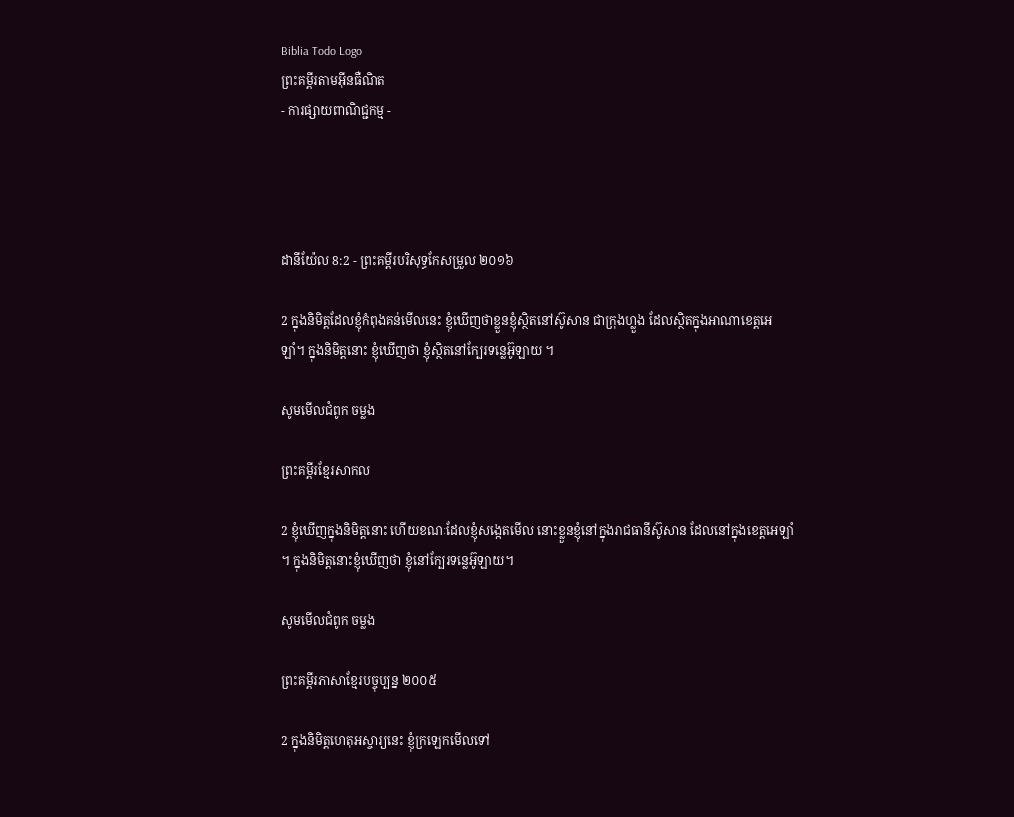Biblia Todo Logo
ព្រះគម្ពីរតាមអ៊ីនធឺណិត
- ការផ្សាយពាណិជ្ជកម្ម -




ដានី‌យ៉ែល 8:2 - ព្រះគម្ពីរបរិសុទ្ធកែសម្រួល ២០១៦

2 ក្នុងនិមិត្តដែលខ្ញុំកំពុងគន់មើលនេះ ខ្ញុំឃើញថាខ្លួនខ្ញុំស្ថិតនៅស៊ូសាន ជាក្រុងហ្លួង ដែលស្ថិតក្នុងអាណាខេត្តអេឡាំ។ ក្នុងនិមិត្តនោះ ខ្ញុំឃើញថា ខ្ញុំស្ថិតនៅក្បែរទន្លេអ៊ូឡាយ ។

សូមមើលជំពូក ចម្លង

ព្រះគម្ពីរខ្មែរសាកល

2 ខ្ញុំឃើញក្នុងនិមិត្តនោះ ហើយខណៈដែលខ្ញុំសង្កេតមើល នោះខ្លួនខ្ញុំនៅក្នុងរាជធានីស៊ូសាន ដែលនៅក្នុងខេត្តអេឡាំ។ ក្នុងនិមិត្តនោះខ្ញុំឃើញថា ខ្ញុំនៅក្បែរទន្លេអ៊ូឡាយ។

សូមមើលជំពូក ចម្លង

ព្រះគម្ពីរភាសាខ្មែរបច្ចុប្បន្ន ២០០៥

2 ក្នុងនិមិត្ត‌ហេតុអស្ចារ្យនេះ ខ្ញុំក្រឡេកមើលទៅ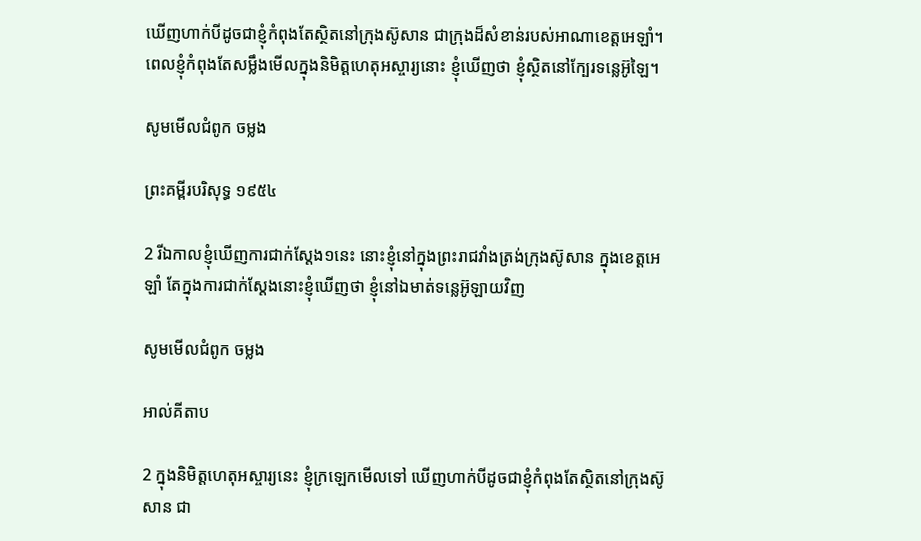ឃើញហាក់បីដូចជាខ្ញុំកំពុងតែស្ថិតនៅក្រុងស៊ូសាន ជាក្រុងដ៏សំខាន់របស់អាណា‌ខេត្តអេឡាំ។ ពេលខ្ញុំកំពុងតែសម្លឹងមើលក្នុងនិមិត្ត‌ហេតុអស្ចារ្យនោះ ខ្ញុំឃើញថា ខ្ញុំស្ថិតនៅក្បែរទន្លេអ៊ូឡៃ។

សូមមើលជំពូក ចម្លង

ព្រះគម្ពីរបរិសុទ្ធ ១៩៥៤

2 រីឯកាលខ្ញុំឃើញការជាក់ស្តែង១នេះ នោះខ្ញុំនៅក្នុងព្រះ‌រាជវាំងត្រង់ក្រុងស៊ូសាន ក្នុងខេត្តអេឡាំ តែក្នុងការជាក់ស្តែងនោះខ្ញុំឃើញថា ខ្ញុំនៅឯមាត់ទន្លេអ៊ូឡាយវិញ

សូមមើលជំពូក ចម្លង

អាល់គីតាប

2 ក្នុងនិមិត្ត‌ហេតុអស្ចារ្យនេះ ខ្ញុំក្រឡេកមើលទៅ ឃើញហាក់បីដូចជាខ្ញុំកំពុងតែស្ថិតនៅក្រុងស៊ូសាន ជា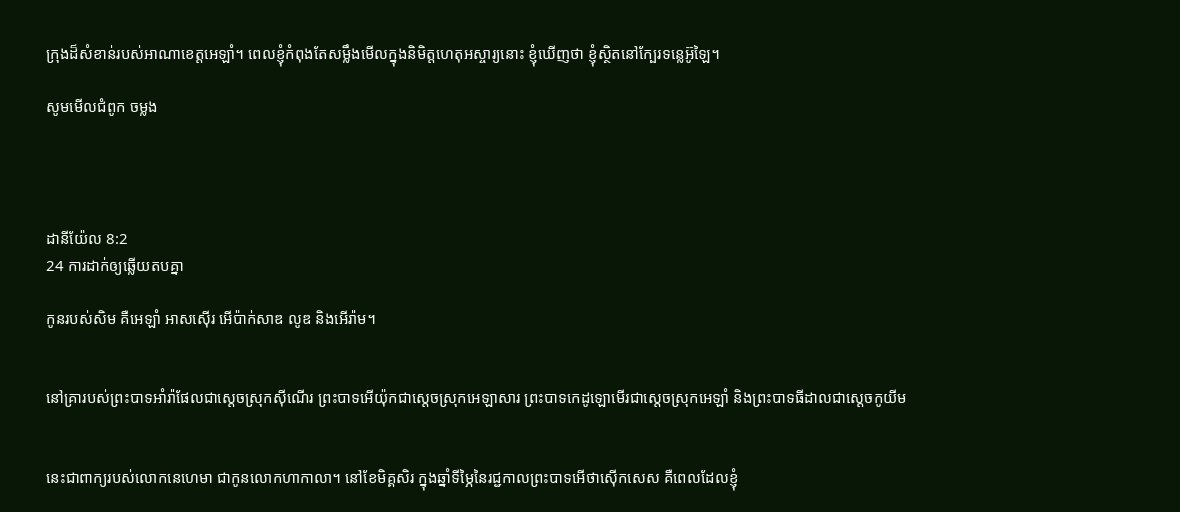ក្រុងដ៏សំខាន់របស់អាណា‌ខេត្តអេឡាំ។ ពេលខ្ញុំកំពុងតែសម្លឹងមើលក្នុងនិមិត្ត‌ហេតុអស្ចារ្យនោះ ខ្ញុំឃើញថា ខ្ញុំស្ថិតនៅក្បែរទន្លេអ៊ូឡៃ។

សូមមើលជំពូក ចម្លង




ដានី‌យ៉ែល 8:2
24 ការដាក់ឲ្យឆ្លើយតបគ្នា

កូនរបស់សិម គឺអេឡាំ អាស‌ស៊ើរ អើប៉ាក់‌សាឌ លូឌ និងអើរ៉ាម។


នៅគ្រារបស់ព្រះ‌បាទអាំរ៉ាផែលជាស្តេចស្រុកស៊ីណើរ ព្រះបាទអើយ៉ុកជាស្តេចស្រុកអេឡា‌សារ ព្រះបាទកេដូ‌ឡោមើរជាស្តេចស្រុកអេឡាំ និងព្រះបាទធីដាលជាស្តេចកូយីម


នេះជាពាក្យរបស់លោកនេហេមា ជាកូនលោកហាកាលា។ នៅខែមិគ្គសិរ ក្នុងឆ្នាំទីម្ភៃនៃរជ្ជ‌កាលព្រះបាទអើថា‌ស៊ើក‌សេស គឺពេលដែលខ្ញុំ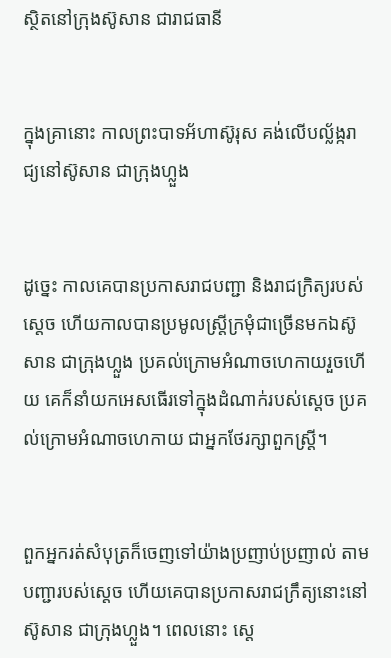ស្ថិតនៅក្រុងស៊ូសាន ជារាជធានី


ក្នុងគ្រានោះ កាលព្រះ‌បាទអ័ហា‌ស៊ូរុស គង់លើបល្ល័ង្ក‌រាជ្យនៅស៊ូសាន ជាក្រុងហ្លួង


ដូច្នេះ កាលគេបានប្រកាសរាជ‌បញ្ជា និងរាជក្រិត្យរបស់ស្តេច ហើយកាលបានប្រមូលស្ត្រីក្រមុំជាច្រើនមកឯស៊ូសាន ជាក្រុងហ្លួង ប្រគល់ក្រោមអំណាចហេកាយរួចហើយ គេក៏នាំយកអេសធើរទៅក្នុងដំណាក់របស់ស្ដេច ប្រគល់ក្រោមអំណាចហេកាយ ជាអ្នកថែរក្សាពួកស្ត្រី។


ពួកអ្នករត់សំបុត្រក៏ចេញទៅយ៉ាងប្រញាប់ប្រញាល់ តាមបញ្ជារបស់ស្តេច ហើយ‌គេបានប្រកាសរាជ‌ក្រឹត្យនោះនៅស៊ូសាន ជាក្រុងហ្លួង។ ពេលនោះ ស្តេ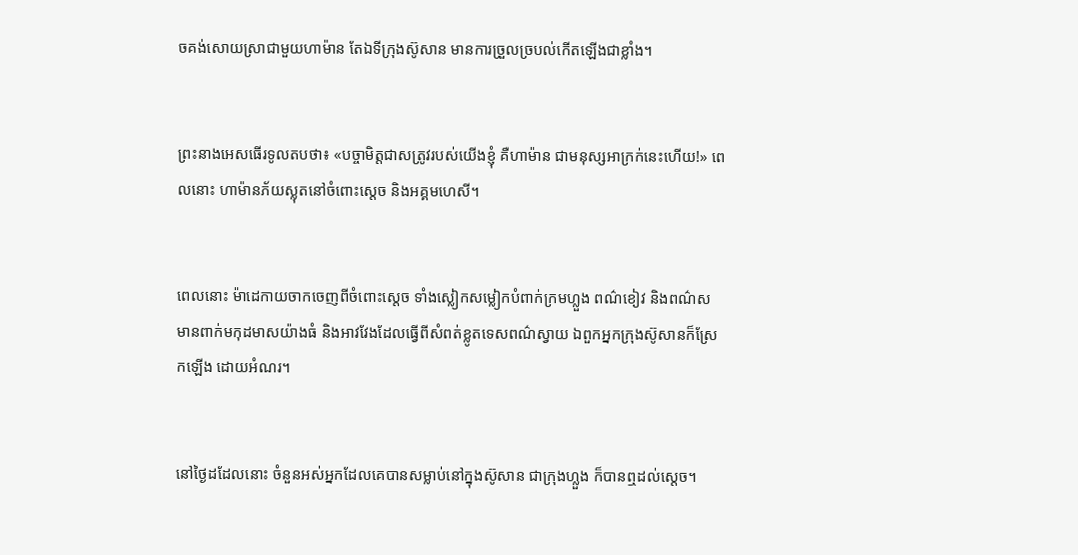ចគង់សោយស្រាជាមួយហាម៉ាន តែឯទីក្រុងស៊ូសាន មានការច្រួលច្របល់កើតឡើងជាខ្លាំង។


ព្រះនាងអេសធើរទូលតបថា៖ «បច្ចាមិត្តជាសត្រូវរបស់យើងខ្ញុំ គឺហាម៉ាន ជាមនុស្សអា‌ក្រក់នេះហើយ!» ពេលនោះ ហាម៉ានភ័យស្លុតនៅចំពោះស្តេច និងអគ្គ‌មហេសី។


ពេលនោះ ម៉ា‌ដេកាយចាកចេញពីចំពោះស្តេច ទាំងស្លៀក‌សម្លៀកបំពាក់ក្រមហ្លួង ពណ៌ខៀវ និងពណ៌ស មានពាក់មកុដមាសយ៉ាងធំ និងអាវវែងដែលធ្វើពីសំពត់ខ្លូត‌ទេសពណ៌ស្វាយ ឯពួកអ្នកក្រុងស៊ូសានក៏ស្រែកឡើង ដោយអំណរ។


នៅថ្ងៃដដែលនោះ ចំនួនអស់អ្នកដែលគេបានសម្លាប់នៅក្នុងស៊ូសាន ជាក្រុងហ្លួង ក៏បានឮដល់ស្ដេច។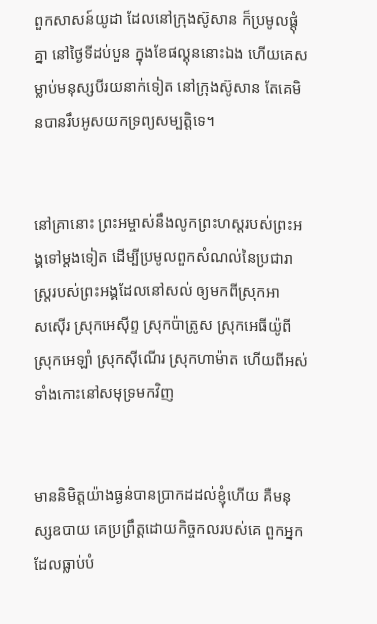ពួកសាសន៍យូដា ដែលនៅក្រុងស៊ូសាន ក៏ប្រមូលផ្ដុំគ្នា នៅថ្ងៃទីដប់បួន ក្នុងខែផល្គុននោះឯង ហើយគេសម្លាប់មនុស្សបីរយនាក់ទៀត នៅក្រុងស៊ូសាន តែគេមិនបានរឹបអូសយកទ្រព្យសម្បត្តិទេ។


នៅគ្រានោះ ព្រះ‌អម្ចាស់នឹងលូកព្រះ‌ហស្តរបស់ព្រះ‌អង្គទៅម្តងទៀត ដើម្បីប្រមូលពួកសំណល់នៃប្រជា‌រាស្ត្ររបស់ព្រះ‌អង្គដែលនៅសល់ ឲ្យមកពីស្រុកអាស‌ស៊ើរ ស្រុកអេស៊ីព្ទ ស្រុកប៉ាត្រូស ស្រុកអេធីយ៉ូពី ស្រុកអេឡាំ ស្រុកស៊ីណើរ ស្រុកហាម៉ាត ហើយពីអស់ទាំងកោះនៅសមុទ្រមកវិញ


មាននិមិត្តយ៉ាងធ្ងន់បានប្រាកដដល់ខ្ញុំហើយ គឺមនុស្សឧបាយ គេប្រព្រឹត្តដោយកិច្ច‌កលរបស់គេ ពួកអ្នកដែលធ្លាប់បំ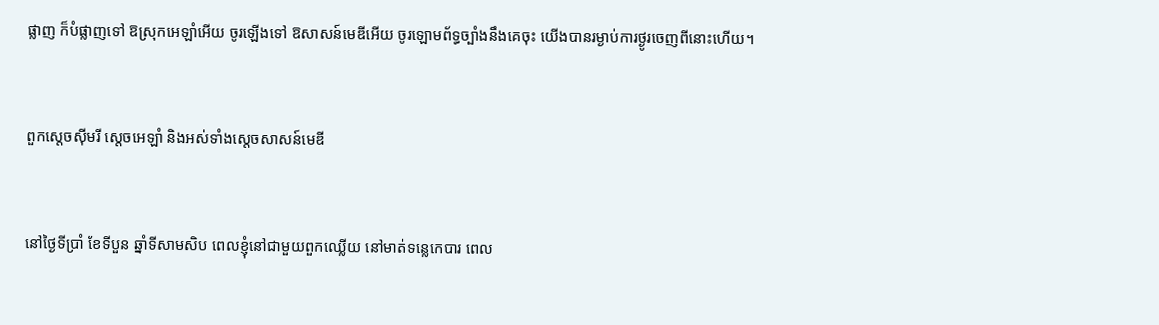ផ្លាញ ក៏បំផ្លាញទៅ ឱស្រុកអេឡាំអើយ ចូរឡើងទៅ ឱសាសន៍មេឌីអើយ ចូរឡោម‌ព័ទ្ធច្បាំងនឹងគេចុះ យើងបានរម្ងាប់ការថ្ងូរចេញពីនោះហើយ។


ពួកស្តេចស៊ីមរី ស្តេចអេឡាំ និងអស់ទាំងស្តេចសាសន៍មេឌី


នៅថ្ងៃទីប្រាំ ខែទីបួន ឆ្នាំទីសាមសិប ពេលខ្ញុំនៅជា‌មួយពួកឈ្លើយ នៅមាត់ទន្លេកេបារ ពេល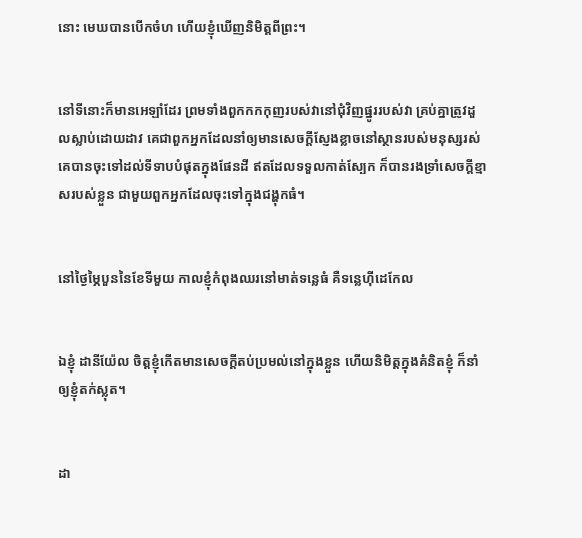នោះ មេឃបានបើកចំហ ហើយខ្ញុំឃើញនិមិត្តពីព្រះ។


នៅទីនោះក៏មានអេឡាំដែរ ព្រមទាំងពួកកក‌កុញរបស់វានៅជុំ‌វិញផ្នូររបស់វា គ្រប់គ្នាត្រូវដួលស្លាប់ដោយដាវ គេជាពួកអ្នកដែលនាំឲ្យមានសេចក្ដីស្ញែង‌ខ្លាចនៅស្ថានរបស់មនុស្សរស់ គេបានចុះទៅដល់ទីទាបបំផុតក្នុងផែន‌ដី ឥតដែលទទួលកាត់ស្បែក ក៏បានរងទ្រាំសេចក្ដីខ្មាសរបស់ខ្លួន ជា‌មួយពួកអ្នកដែលចុះទៅក្នុងជង្ហុកធំ។


នៅថ្ងៃម្ភៃបួននៃខែទីមួយ កាលខ្ញុំកំពុងឈរនៅមាត់ទន្លេធំ គឺទន្លេហ៊ីដេកែល


ឯខ្ញុំ ដានី‌យ៉ែល ចិត្តខ្ញុំកើតមានសេចក្ដីតប់‌ប្រមល់នៅក្នុងខ្លួន ហើយនិមិត្តក្នុងគំនិតខ្ញុំ ក៏នាំឲ្យខ្ញុំតក់ស្លុត។


ដា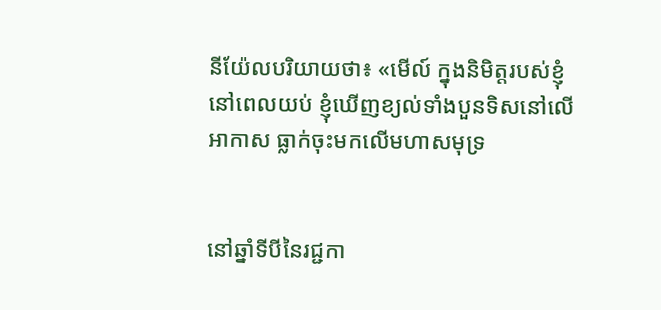នី‌យ៉ែលបរិយាយថា៖ «មើល៍ ក្នុងនិមិត្តរបស់ខ្ញុំនៅពេលយប់ ខ្ញុំឃើញខ្យល់ទាំងបួនទិសនៅលើអាកាស ធ្លាក់ចុះមកលើមហាសមុទ្រ


នៅឆ្នាំទីបីនៃរជ្ជកា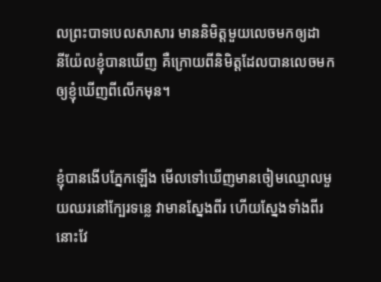លព្រះបាទបេល‌សាសារ មាននិមិត្តមួយលេចមកឲ្យដានី‌យ៉ែលខ្ញុំបានឃើញ គឺក្រោយពីនិមិត្តដែលបានលេចមកឲ្យខ្ញុំឃើញពីលើកមុន។


ខ្ញុំបានងើបភ្នែកឡើង មើលទៅឃើញមានចៀមឈ្មោលមួយឈរនៅក្បែរទន្លេ វាមានស្នែងពីរ ហើយស្នែងទាំងពីរនោះវែ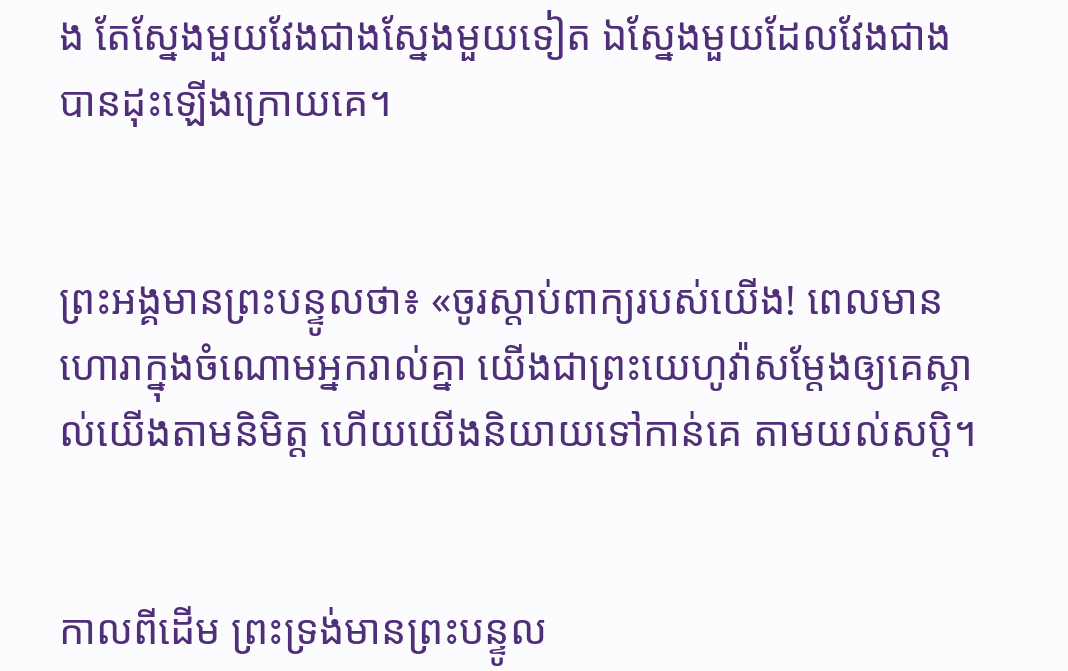ង តែស្នែងមួយវែងជាងស្នែងមួយទៀត ឯស្នែងមួយដែលវែងជាងបានដុះឡើងក្រោយគេ។


ព្រះ‌អង្គមានព្រះ‌បន្ទូលថា៖ «ចូរស្តាប់ពាក្យរបស់យើង! ពេលមានហោរាក្នុងចំណោមអ្នករាល់គ្នា យើងជាព្រះ‌យេហូវ៉ាសម្ដែងឲ្យគេស្គាល់យើងតាមនិមិត្ត ហើយយើងនិយាយទៅកាន់គេ តាមយល់សប្តិ។


កាលពីដើម ព្រះ‌ទ្រង់មានព្រះ‌បន្ទូល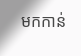មកកាន់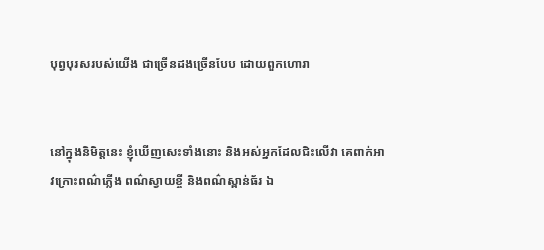បុព្វ‌បុរសរបស់យើង ជាច្រើនដងច្រើនបែប ដោយពួកហោរា


នៅក្នុងនិមិត្តនេះ ខ្ញុំឃើញសេះទាំងនោះ និងអស់អ្នកដែលជិះលើវា គេពាក់អាវក្រោះពណ៌ភ្លើង ពណ៌ស្វាយខ្ចី និងពណ៌ស្ពាន់‌ធ័រ ឯ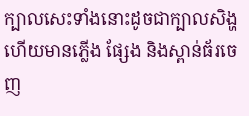ក្បាលសេះទាំងនោះដូចជាក្បាលសិង្ហ ហើយមានភ្លើង ផ្សែង និងស្ពាន់‌ធ័រចេញ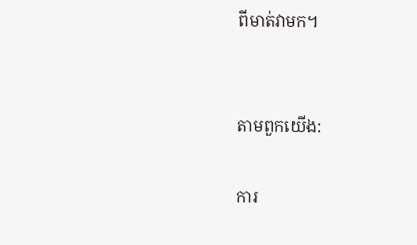ពីមាត់វាមក។


តាមពួកយើង:

ការ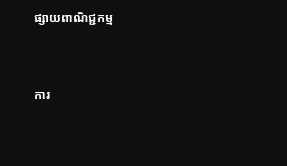ផ្សាយពាណិជ្ជកម្ម


ការ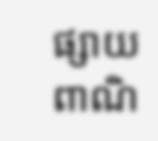ផ្សាយពាណិ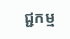ជ្ជកម្ម